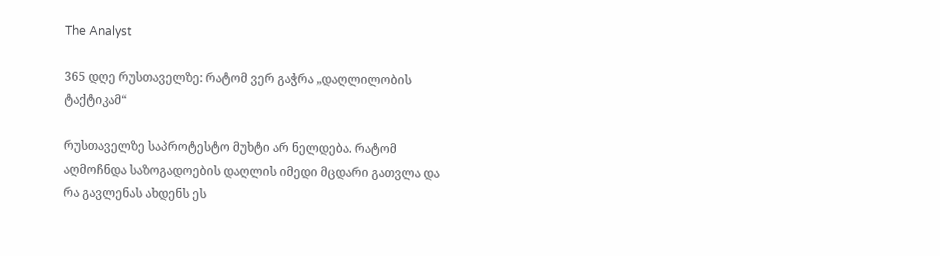The Analyst

365 დღე რუსთაველზე: რატომ ვერ გაჭრა „დაღლილობის ტაქტიკამ“

რუსთაველზე საპროტესტო მუხტი არ ნელდება. რატომ აღმოჩნდა საზოგადოების დაღლის იმედი მცდარი გათვლა და რა გავლენას ახდენს ეს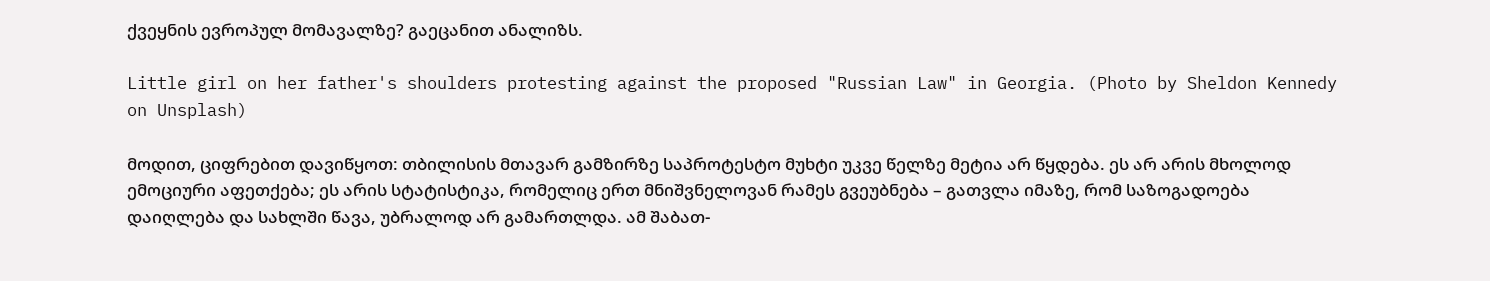ქვეყნის ევროპულ მომავალზე? გაეცანით ანალიზს.

Little girl on her father's shoulders protesting against the proposed "Russian Law" in Georgia. (Photo by Sheldon Kennedy on Unsplash)

მოდით, ციფრებით დავიწყოთ: თბილისის მთავარ გამზირზე საპროტესტო მუხტი უკვე წელზე მეტია არ წყდება. ეს არ არის მხოლოდ ემოციური აფეთქება; ეს არის სტატისტიკა, რომელიც ერთ მნიშვნელოვან რამეს გვეუბნება – გათვლა იმაზე, რომ საზოგადოება დაიღლება და სახლში წავა, უბრალოდ არ გამართლდა. ამ შაბათ-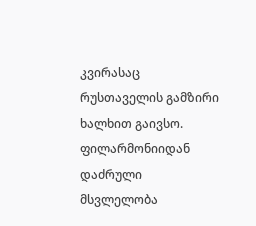კვირასაც რუსთაველის გამზირი ხალხით გაივსო. ფილარმონიიდან დაძრული მსვლელობა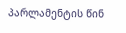პარლამენტის წინ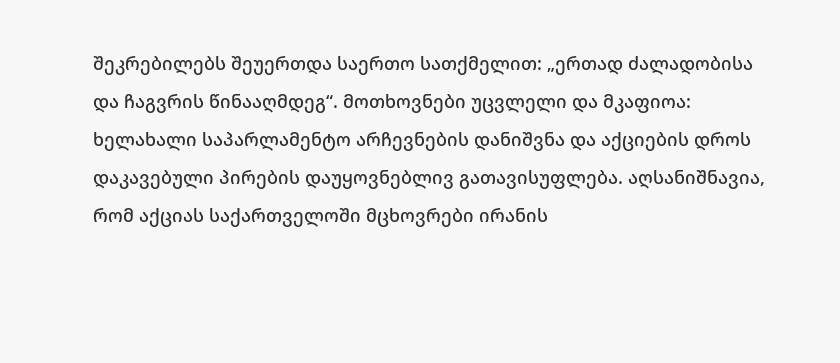შეკრებილებს შეუერთდა საერთო სათქმელით: „ერთად ძალადობისა და ჩაგვრის წინააღმდეგ“. მოთხოვნები უცვლელი და მკაფიოა: ხელახალი საპარლამენტო არჩევნების დანიშვნა და აქციების დროს დაკავებული პირების დაუყოვნებლივ გათავისუფლება. აღსანიშნავია, რომ აქციას საქართველოში მცხოვრები ირანის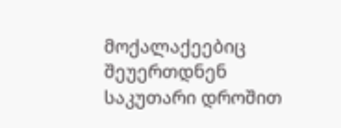მოქალაქეებიც შეუერთდნენ საკუთარი დროშით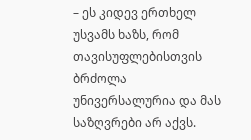– ეს კიდევ ერთხელ უსვამს ხაზს, რომ თავისუფლებისთვის ბრძოლა უნივერსალურია და მას საზღვრები არ აქვს.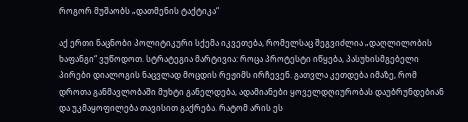როგორ მუშაობს „დათმენის ტაქტიკა“

აქ ერთი ნაცნობი პოლიტიკური სქემა იკვეთება, რომელსაც შეგვიძლია „დაღლილობის ხაფანგი“ ვუწოდოთ. სტრატეგია მარტივია: როცა პროტესტი იწყება, პასუხისმგებელი პირები დიალოგის ნაცვლად მოცდის რეჟიმს ირჩევენ. გათვლა კეთდება იმაზე, რომ დროთა განმავლობაში მუხტი განელდება, ადამიანები ყოველდღიურობას დაუბრუნდებიან და უკმაყოფილება თავისით გაქრება. რატომ არის ეს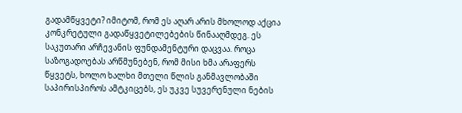გადამწყვეტი? იმიტომ, რომ ეს აღარ არის მხოლოდ აქცია კონკრეტული გადაწყვეტილებების წინააღმდეგ. ეს საკუთარი არჩევანის ფუნდამენტური დაცვაა. როცა საზოგადოებას არწმუნებენ, რომ მისი ხმა არაფერს წყვეტს, ხოლო ხალხი მთელი წლის განმავლობაში საპირისპიროს ამტკიცებს, ეს უკვე სუვერენული ნების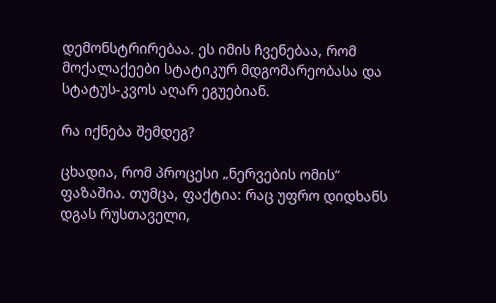დემონსტრირებაა. ეს იმის ჩვენებაა, რომ მოქალაქეები სტატიკურ მდგომარეობასა და სტატუს-კვოს აღარ ეგუებიან.

რა იქნება შემდეგ?

ცხადია, რომ პროცესი „ნერვების ომის“ ფაზაშია. თუმცა, ფაქტია: რაც უფრო დიდხანს დგას რუსთაველი,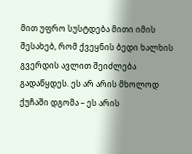მით უფრო სუსტდება მითი იმის შესახებ, რომ ქვეყნის ბედი ხალხის გვერდის ავლით შეიძლება გადაწყდეს. ეს არ არის მხოლოდ ქუჩაში დგომა – ეს არის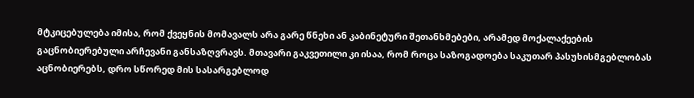მტკიცებულება იმისა, რომ ქვეყნის მომავალს არა გარე წნეხი ან კაბინეტური შეთანხმებები, არამედ მოქალაქეების გაცნობიერებული არჩევანი განსაზღვრავს. მთავარი გაკვეთილი კი ისაა, რომ როცა საზოგადოება საკუთარ პასუხისმგებლობას აცნობიერებს, დრო სწორედ მის სასარგებლოდ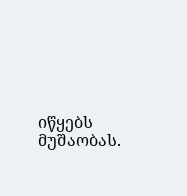იწყებს მუშაობას.